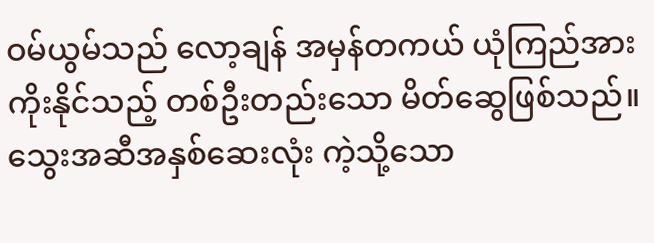ဝမ်ယွမ်သည် လော့ချန် အမှန်တကယ် ယုံကြည်အားကိုးနိုင်သည့် တစ်ဦးတည်းသော မိတ်ဆွေဖြစ်သည်။ သွေးအဆီအနှစ်ဆေးလုံး ကဲ့သို့သော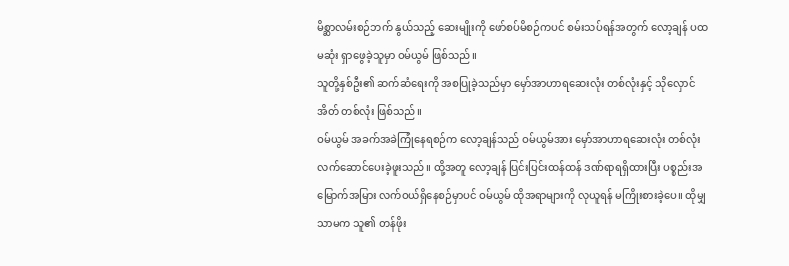မိစ္ဆာလမ်းစဉ်ဘက် နွယ်သည့် ဆေးမျိုးကို ဖော်စပ်မိစဉ်ကပင် စမ်းသပ်ရန်အတွက် လော့ချန် ပထမဆုံး ရှာဖွေခဲ့သူမှာ ဝမ်ယွမ် ဖြစ်သည်။
သူတို့နှစ်ဦး၏ ဆက်ဆံရေးကို အစပြုခဲ့သည်မှာ မှော်အာဟာရဆေးလုံး တစ်လုံးနှင့် သိုလှောင်အိတ် တစ်လုံး ဖြစ်သည်။
ဝမ်ယွမ် အခက်အခဲကြုံနေရစဉ်က လော့ချန်သည် ဝမ်ယွမ်အား မှော်အာဟာရဆေးလုံး တစ်လုံး လက်ဆောင်ပေးခဲ့ဖူးသည်။ ထို့အတူ လော့ချန် ပြင်းပြင်းထန်ထန် ဒဏ်ရာရရှိထားပြီး ပစ္စည်းအမြောက်အမြား လက်ဝယ်ရှိနေစဉ်မှာပင် ဝမ်ယွမ် ထိုအရာများကို လုယူရန် မကြိုးစားခဲ့ပေ။ ထိုမျှသာမက သူ၏ တန်ဖိုး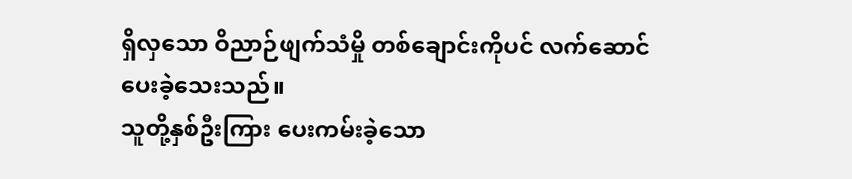ရှိလှသော ဝိညာဉ်ဖျက်သံမှို တစ်ချောင်းကိုပင် လက်ဆောင်ပေးခဲ့သေးသည်။
သူတို့နှစ်ဦးကြား ပေးကမ်းခဲ့သော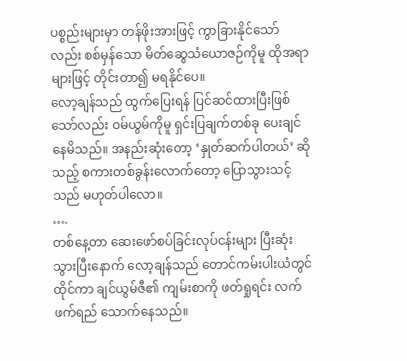ပစ္စည်းများမှာ တန်ဖိုးအားဖြင့် ကွာခြားနိုင်သော်လည်း စစ်မှန်သော မိတ်ဆွေသံယောဇဉ်ကိုမူ ထိုအရာများဖြင့် တိုင်းတာ၍ မရနိုင်ပေ။
လော့ချန်သည် ထွက်ပြေးရန် ပြင်ဆင်ထားပြီးဖြစ်သော်လည်း ဝမ်ယွမ်ကိုမူ ရှင်းပြချက်တစ်ခု ပေးချင်နေမိသည်။ အနည်းဆုံးတော့ ‘နှုတ်ဆက်ပါတယ်’ ဆိုသည့် စကားတစ်ခွန်းလောက်တော့ ပြောသွားသင့်သည် မဟုတ်ပါလော။
….
တစ်နေ့တာ ဆေးဖော်စပ်ခြင်းလုပ်ငန်းများ ပြီးဆုံးသွားပြီးနောက် လော့ချန်သည် တောင်ကမ်းပါးယံတွင် ထိုင်ကာ ချင်ယွမ်ဇီ၏ ကျမ်းစာကို ဖတ်ရှုရင်း လက်ဖက်ရည် သောက်နေသည်။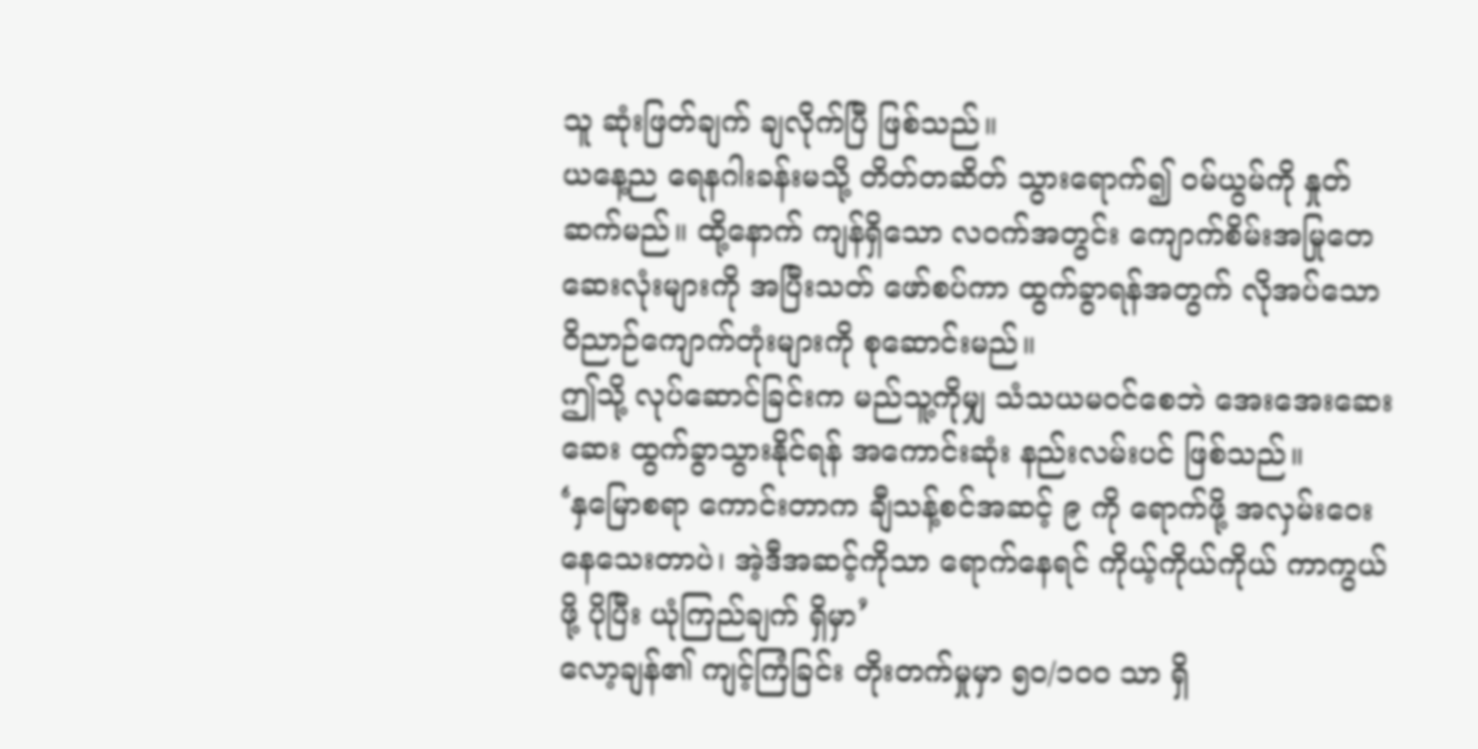သူ ဆုံးဖြတ်ချက် ချလိုက်ပြီ ဖြစ်သည်။
ယနေ့ည ရေနဂါးခန်းမသို့ တိတ်တဆိတ် သွားရောက်၍ ဝမ်ယွမ်ကို နှုတ်ဆက်မည်။ ထို့နောက် ကျန်ရှိသော လဝက်အတွင်း ကျောက်စိမ်းအမြုတေဆေးလုံးများကို အပြီးသတ် ဖော်စပ်ကာ ထွက်ခွာရန်အတွက် လိုအပ်သော ဝိညာဉ်ကျောက်တုံးများကို စုဆောင်းမည်။
ဤသို့ လုပ်ဆောင်ခြင်းက မည်သူ့ကိုမျှ သံသယမဝင်စေဘဲ အေးအေးဆေးဆေး ထွက်ခွာသွားနိုင်ရန် အကောင်းဆုံး နည်းလမ်းပင် ဖြစ်သည်။
‘နှမြောစရာ ကောင်းတာက ချီသန့်စင်အဆင့် ၉ ကို ရောက်ဖို့ အလှမ်းဝေးနေသေးတာပဲ၊ အဲ့ဒီအဆင့်ကိုသာ ရောက်နေရင် ကိုယ့်ကိုယ်ကိုယ် ကာကွယ်ဖို့ ပိုပြီး ယုံကြည်ချက် ရှိမှာ’
လော့ချန်၏ ကျင့်ကြံခြင်း တိုးတက်မှုမှာ ၅၀/၁၀၀ သာ ရှိ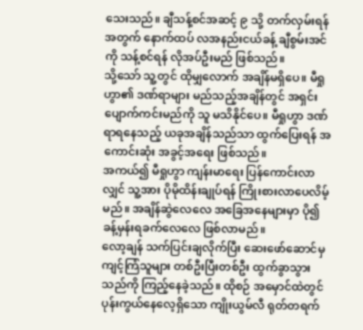သေးသည်။ ချီသန့်စင်အဆင့် ၉ သို့ တက်လှမ်းရန်အတွက် နောက်ထပ် လအနည်းငယ်ခန့် ချီစွမ်းအင်ကို သန့်စင်ရန် လိုအပ်ဦးမည် ဖြစ်သည်။
သို့သော် သူ့တွင် ထိုမျှလောက် အချိန်မရှိပေ။ မီရှုဟွာ၏ ဒဏ်ရာများ မည်သည့်အချိန်တွင် အရှင်းပျောက်ကင်းမည်ကို သူ မသိနိုင်ပေ။ မီရှုဟွာ ဒဏ်ရာရနေသည့် ယခုအချိန်သည်သာ ထွက်ပြေးရန် အကောင်းဆုံး အခွင့်အရေး ဖြစ်သည်။
အကယ်၍ မီရှုဟွာ ကျန်းမာရေး ပြန်ကောင်းလာလျှင် သူ့အား ပိုမိုထိန်းချုပ်ရန် ကြိုးစားလာပေလိမ့်မည်။ အချိန်ဆွဲလေလေ အခြေအနေများမှာ ပို၍ ခန့်မှန်းရခက်လေလေ ဖြစ်လာမည်။
လော့ချန် သက်ပြင်းချလိုက်ပြီး ဆေးဖော်ဆောင်မှ ကျင့်ကြံသူများ တစ်ဦးပြီးတစ်ဦး ထွက်ခွာသွားသည်ကို ကြည့်နေခဲ့သည်။ ထိုစဉ် အမှောင်ထဲတွင် ပုန်းကွယ်နေလေ့ရှိသော ကျိုးယွမ်လီ ရုတ်တရက်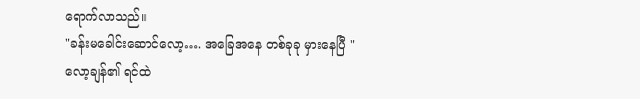ရောက်လာသည်။
"ခန်းမခေါင်းဆောင်လော့…. အခြေအနေ တစ်ခုခု မှားနေပြီ "
လော့ချန်၏ ရင်ထဲ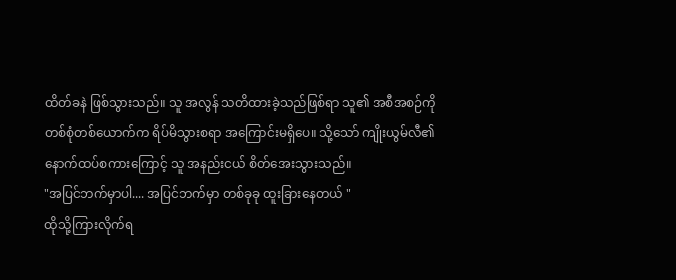ထိတ်ခနဲ ဖြစ်သွားသည်။ သူ အလွန် သတိထားခဲ့သည်ဖြစ်ရာ သူ၏ အစီအစဉ်ကို တစ်စုံတစ်ယောက်က ရိပ်မိသွားစရာ အကြောင်းမရှိပေ။ သို့သော် ကျိုးယွမ်လီ၏ နောက်ထပ်စကားကြောင့် သူ အနည်းငယ် စိတ်အေးသွားသည်။
"အပြင်ဘက်မှာပါ.... အပြင်ဘက်မှာ တစ်ခုခု ထူးခြားနေတယ် "
ထိုသို့ကြားလိုက်ရ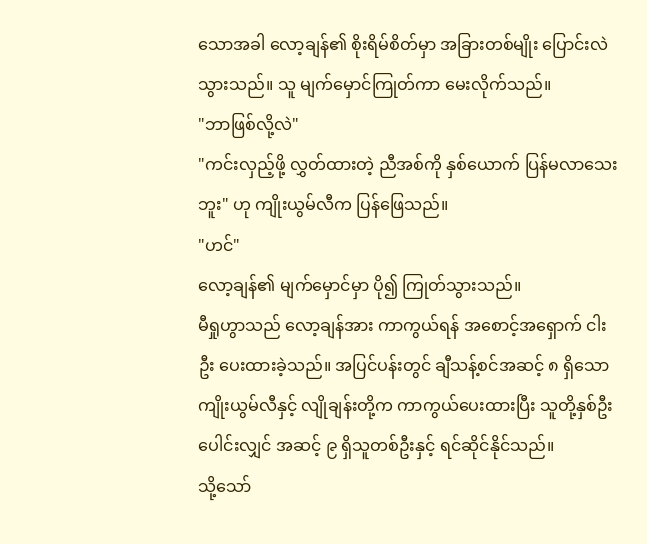သောအခါ လော့ချန်၏ စိုးရိမ်စိတ်မှာ အခြားတစ်မျိုး ပြောင်းလဲသွားသည်။ သူ မျက်မှောင်ကြုတ်ကာ မေးလိုက်သည်။
"ဘာဖြစ်လို့လဲ"
"ကင်းလှည့်ဖို့ လွှတ်ထားတဲ့ ညီအစ်ကို နှစ်ယောက် ပြန်မလာသေးဘူး" ဟု ကျိုးယွမ်လီက ပြန်ဖြေသည်။
"ဟင်"
လော့ချန်၏ မျက်မှောင်မှာ ပို၍ ကြုတ်သွားသည်။
မီရှုဟွာသည် လော့ချန်အား ကာကွယ်ရန် အစောင့်အရှောက် ငါးဦး ပေးထားခဲ့သည်။ အပြင်ပန်းတွင် ချီသန့်စင်အဆင့် ၈ ရှိသော ကျိုးယွမ်လီနှင့် လျိုချန်းတို့က ကာကွယ်ပေးထားပြီး သူတို့နှစ်ဦး ပေါင်းလျှင် အဆင့် ၉ ရှိသူတစ်ဦးနှင့် ရင်ဆိုင်နိုင်သည်။
သို့သော်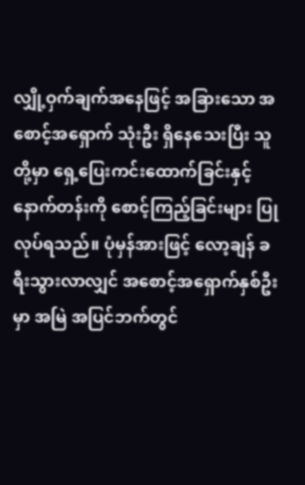လျှို့ဝှက်ချက်အနေဖြင့် အခြားသော အစောင့်အရှောက် သုံးဦး ရှိနေသေးပြီး သူတို့မှာ ရှေ့ပြေးကင်းထောက်ခြင်းနှင့် နောက်တန်းကို စောင့်ကြည့်ခြင်းများ ပြုလုပ်ရသည်။ ပုံမှန်အားဖြင့် လော့ချန် ခရီးသွားလာလျှင် အစောင့်အရှောက်နှစ်ဦးမှာ အမြဲ အပြင်ဘက်တွင်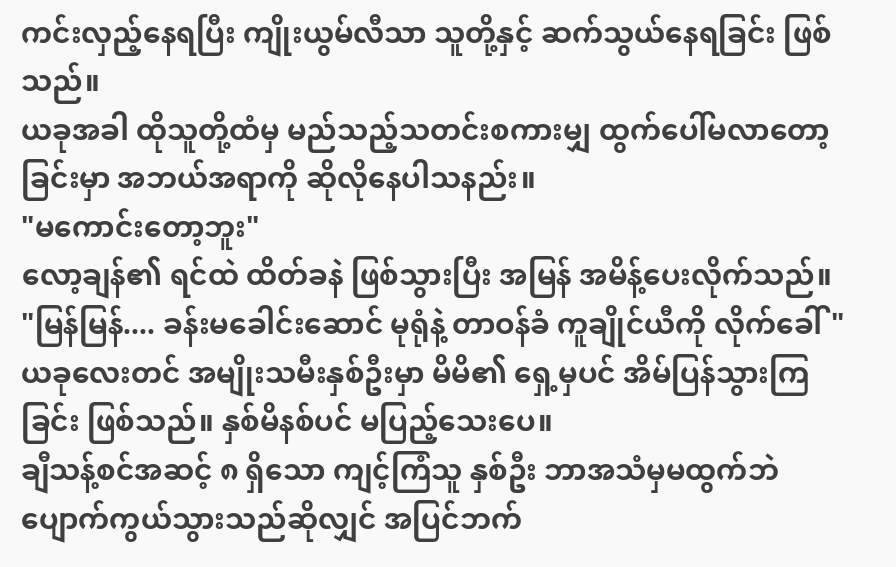ကင်းလှည့်နေရပြီး ကျိုးယွမ်လီသာ သူတို့နှင့် ဆက်သွယ်နေရခြင်း ဖြစ်သည်။
ယခုအခါ ထိုသူတို့ထံမှ မည်သည့်သတင်းစကားမျှ ထွက်ပေါ်မလာတော့ခြင်းမှာ အဘယ်အရာကို ဆိုလိုနေပါသနည်း။
"မကောင်းတော့ဘူး"
လော့ချန်၏ ရင်ထဲ ထိတ်ခနဲ ဖြစ်သွားပြီး အမြန် အမိန့်ပေးလိုက်သည်။
"မြန်မြန်.... ခန်းမခေါင်းဆောင် မုရုံနဲ့ တာဝန်ခံ ကူချိုင်ယီကို လိုက်ခေါ်"
ယခုလေးတင် အမျိုးသမီးနှစ်ဦးမှာ မိမိ၏ ရှေ့မှပင် အိမ်ပြန်သွားကြခြင်း ဖြစ်သည်။ နှစ်မိနစ်ပင် မပြည့်သေးပေ။
ချီသန့်စင်အဆင့် ၈ ရှိသော ကျင့်ကြံသူ နှစ်ဦး ဘာအသံမှမထွက်ဘဲ ပျောက်ကွယ်သွားသည်ဆိုလျှင် အပြင်ဘက်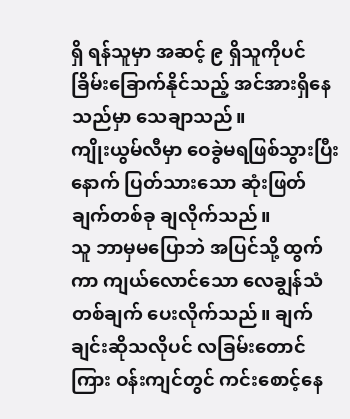ရှိ ရန်သူမှာ အဆင့် ၉ ရှိသူကိုပင် ခြိမ်းခြောက်နိုင်သည့် အင်အားရှိနေသည်မှာ သေချာသည်။
ကျိုးယွမ်လီမှာ ဝေခွဲမရဖြစ်သွားပြီးနောက် ပြတ်သားသော ဆုံးဖြတ်ချက်တစ်ခု ချလိုက်သည်။
သူ ဘာမှမပြောဘဲ အပြင်သို့ ထွက်ကာ ကျယ်လောင်သော လေချွန်သံ တစ်ချက် ပေးလိုက်သည်။ ချက်ချင်းဆိုသလိုပင် လခြမ်းတောင်ကြား ဝန်းကျင်တွင် ကင်းစောင့်နေ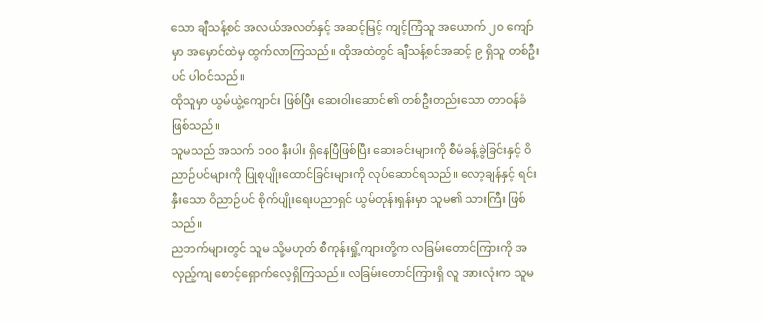သော ချီသန့်စင် အလယ်အလတ်နှင့် အဆင့်မြင့် ကျင့်ကြံသူ အယောက် ၂၀ ကျော်မှာ အမှောင်ထဲမှ ထွက်လာကြသည်။ ထိုအထဲတွင် ချီသန့်စင်အဆင့် ၉ ရှိသူ တစ်ဦးပင် ပါဝင်သည်။
ထိုသူမှာ ယွမ်ယွဲ့ကျောင်း ဖြစ်ပြီး ဆေးဝါးဆောင်၏ တစ်ဦးတည်းသော တာဝန်ခံဖြစ်သည်။
သူမသည် အသက် ၁၀၀ နီးပါး ရှိနေပြီဖြစ်ပြီး ဆေးခင်းများကို စီမံခန့်ခွဲခြင်းနှင့် ဝိညာဉ်ပင်များကို ပြုစုပျိုးထောင်ခြင်းများကို လုပ်ဆောင်ရသည်။ လော့ချန်နှင့် ရင်းနှီးသော ဝိညာဉ်ပင် စိုက်ပျိုးရေးပညာရှင် ယွမ်တုန်းရှန်းမှာ သူမ၏ သားကြီး ဖြစ်သည်။
ညဘက်များတွင် သူမ သို့မဟုတ် စီကုန်းရှို့ကျားတို့က လခြမ်းတောင်ကြားကို အလှည့်ကျ စောင့်ရှောက်လေ့ရှိကြသည်။ လခြမ်းတောင်ကြားရှိ လူ အားလုံးက သူမ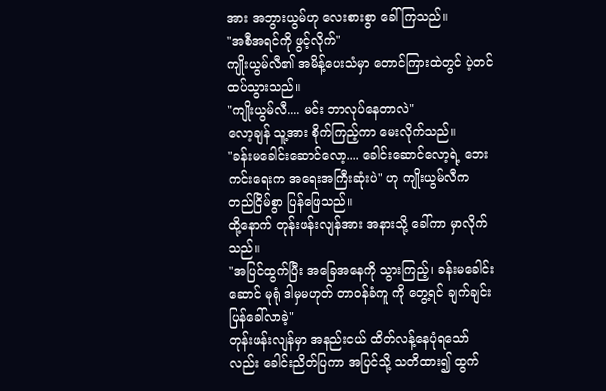အား အဘွားယွမ်ဟု လေးစားစွာ ခေါ်ကြသည်။
"အစီအရင်ကို ဖွင့်လိုက်"
ကျိုးယွမ်လီ၏ အမိန့်ပေးသံမှာ တောင်ကြားထဲတွင် ပဲ့တင်ထပ်သွားသည်။
"ကျိုးယွမ်လီ.... မင်း ဘာလုပ်နေတာလဲ"
လော့ချန် သူ့အား စိုက်ကြည့်ကာ မေးလိုက်သည်။
"ခန်းမခေါင်းဆောင်လော့.... ခေါင်းဆောင်လော့ရဲ့ ဘေးကင်းရေးက အရေးအကြီးဆုံးပဲ" ဟု ကျိုးယွမ်လီက တည်ငြိမ်စွာ ပြန်ဖြေသည်။
ထို့နောက် တုန်းဖန်းလျန်အား အနားသို့ ခေါ်ကာ မှာလိုက်သည်။
"အပြင်ထွက်ပြီး အခြေအနေကို သွားကြည့်၊ ခန်းမခေါင်းဆောင် မုရုံ ဒါမှမဟုတ် တာဝန်ခံကူ ကို တွေ့ရင် ချက်ချင်း ပြန်ခေါ်လာခဲ့"
တုန်းဖန်းလျန်မှာ အနည်းငယ် ထိတ်လန့်နေပုံရသော်လည်း ခေါင်းညိတ်ပြကာ အပြင်သို့ သတိထား၍ ထွက်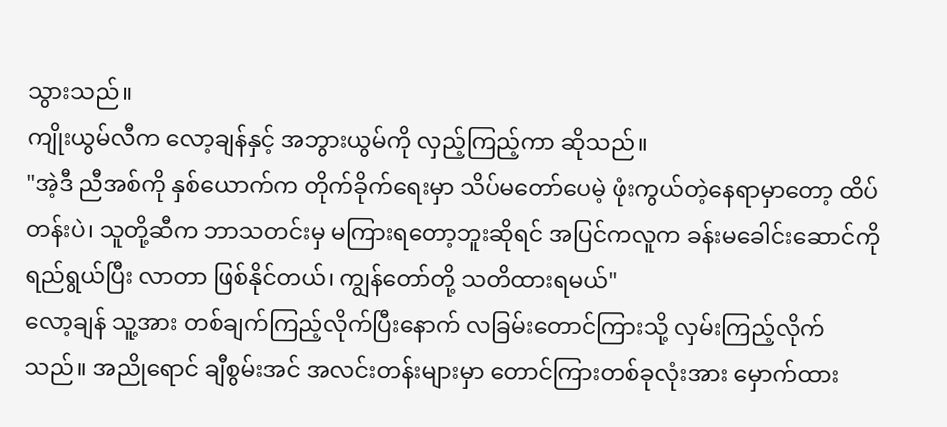သွားသည်။
ကျိုးယွမ်လီက လော့ချန်နှင့် အဘွားယွမ်ကို လှည့်ကြည့်ကာ ဆိုသည်။
"အဲ့ဒီ ညီအစ်ကို နှစ်ယောက်က တိုက်ခိုက်ရေးမှာ သိပ်မတော်ပေမဲ့ ဖုံးကွယ်တဲ့နေရာမှာတော့ ထိပ်တန်းပဲ၊ သူတို့ဆီက ဘာသတင်းမှ မကြားရတော့ဘူးဆိုရင် အပြင်ကလူက ခန်းမခေါင်းဆောင်ကို ရည်ရွယ်ပြီး လာတာ ဖြစ်နိုင်တယ်၊ ကျွန်တော်တို့ သတိထားရမယ်"
လော့ချန် သူ့အား တစ်ချက်ကြည့်လိုက်ပြီးနောက် လခြမ်းတောင်ကြားသို့ လှမ်းကြည့်လိုက်သည်။ အညိုရောင် ချီစွမ်းအင် အလင်းတန်းများမှာ တောင်ကြားတစ်ခုလုံးအား မှောက်ထား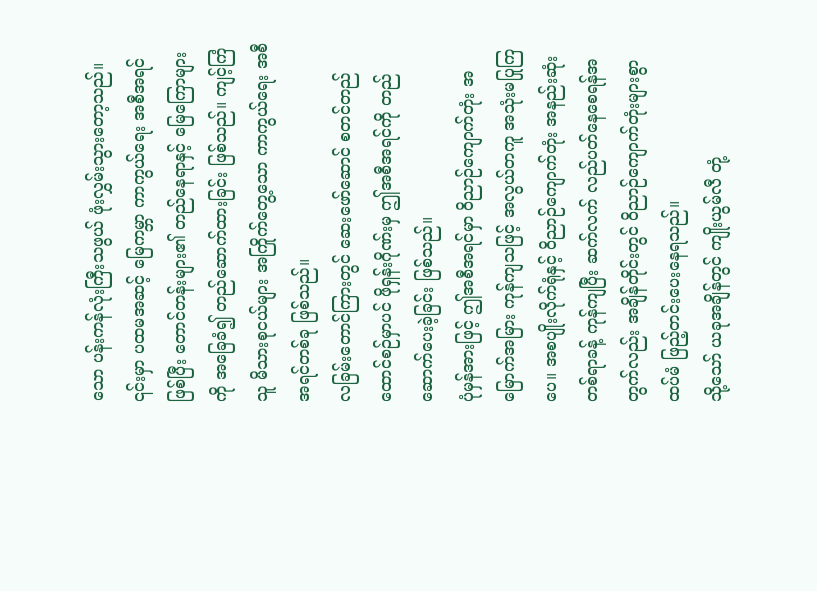သော ပန်းကန်လုံးကြီးသဖွယ် ဖုံးလွှမ်းသွားတော့သည်။
၎င်းမှာ ပထမအဆင့် မြေကမ္ဘာ ကာကွယ်ရေး အစီအရင်ဖြစ်ပြီး တောင်တန်းများ၏ တည်နေရာနှင့် မြေကြောများကို အခြေခံ၍ တည်ဆောက်ထားခြင်း ဖြစ်သည်။ ကျင့်ကြံသူ မိသားစုငယ်များ အကြိုက်တွေ့သော ကာကွယ်ရေး အစီအရင်တစ်ခု ဖြစ်သည်။
လခြမ်းတောင်ကြားတွင် ဆေးဖော်ဆောင် စတင်တည်ထောင်စဉ်မှာပင် ဖိုရှန်းဂိုဏ်းမှ ဤအစီအရင်ကို တည်ဆောက်ပေးခဲ့ခြင်း ဖြစ်သည်။
ပုံမှန်အားဖြင့် ဤအစီအရင်မှာ ဝိညာဉ်ကျောက်တုံး အမြောက်အမြား ကုန်ကျသဖြင့် အလွယ်တကူ အသုံးမပြုကြပေ။ အစပျိုးလိုက်ရုံနှင့် ဝိညာဉ်ကျောက်တုံး အနည်းဆုံး တစ်ရာခန့် ကုန်ကျပြီး ဆက်လက် လည်ပတ်နေစေရန်အတွက်လည်း အချိန်တိုင်းတွင် ဝိညာဉ်ကျောက်တုံးများစွာ ထပ်မံ ဖြည့်တင်းပေးနေရသည်။
သို့သော် ယခုအချိန်တွင် ကျိုးယွမ်လီ တုံ့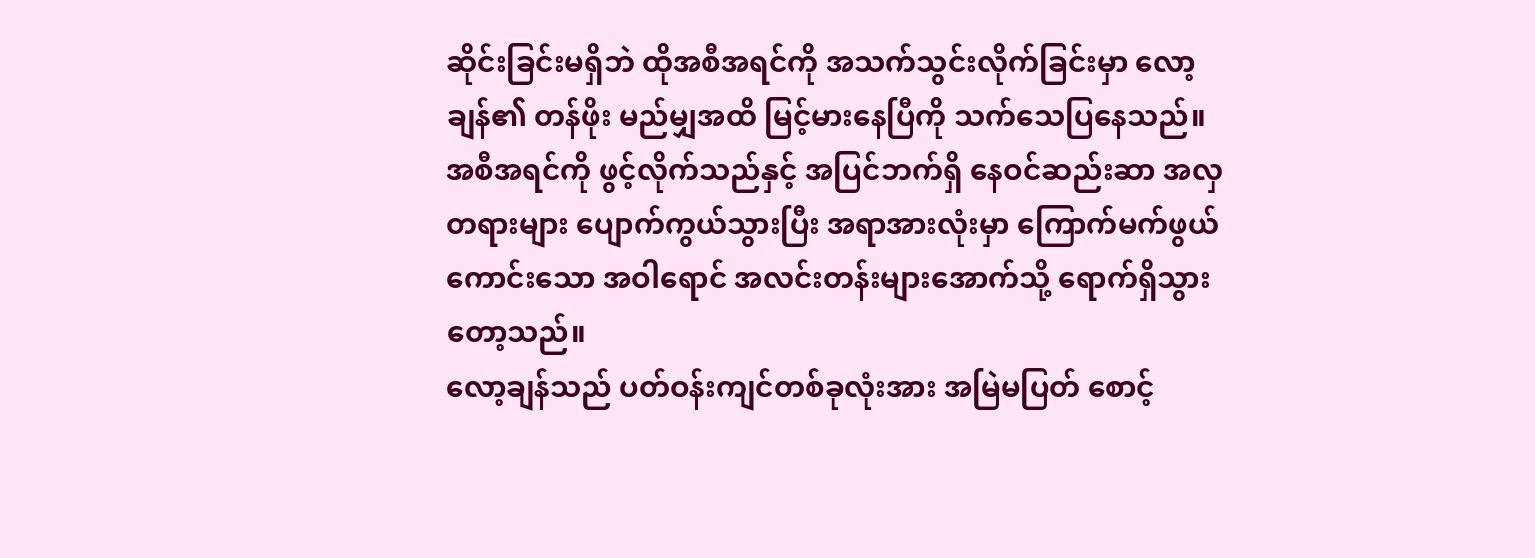ဆိုင်းခြင်းမရှိဘဲ ထိုအစီအရင်ကို အသက်သွင်းလိုက်ခြင်းမှာ လော့ချန်၏ တန်ဖိုး မည်မျှအထိ မြင့်မားနေပြီကို သက်သေပြနေသည်။
အစီအရင်ကို ဖွင့်လိုက်သည်နှင့် အပြင်ဘက်ရှိ နေဝင်ဆည်းဆာ အလှတရားများ ပျောက်ကွယ်သွားပြီး အရာအားလုံးမှာ ကြောက်မက်ဖွယ်ကောင်းသော အဝါရောင် အလင်းတန်းများအောက်သို့ ရောက်ရှိသွားတော့သည်။
လော့ချန်သည် ပတ်ဝန်းကျင်တစ်ခုလုံးအား အမြဲမပြတ် စောင့်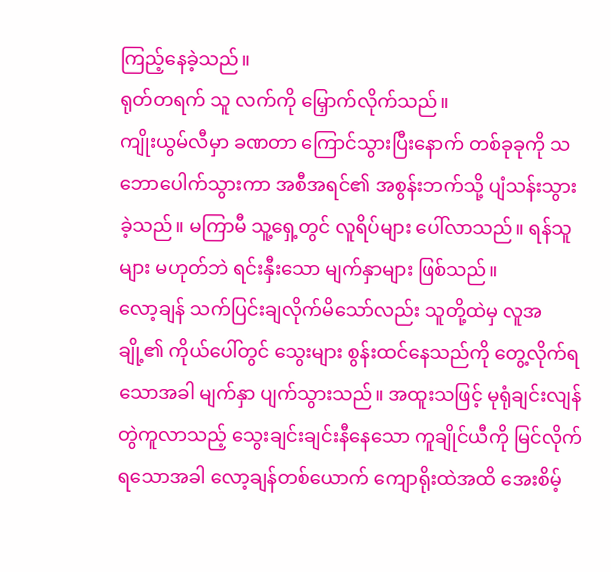ကြည့်နေခဲ့သည်။
ရုတ်တရက် သူ လက်ကို မြှောက်လိုက်သည်။
ကျိုးယွမ်လီမှာ ခဏတာ ကြောင်သွားပြီးနောက် တစ်ခုခုကို သဘောပေါက်သွားကာ အစီအရင်၏ အစွန်းဘက်သို့ ပျံသန်းသွားခဲ့သည်။ မကြာမီ သူ့ရှေ့တွင် လူရိပ်များ ပေါ်လာသည်။ ရန်သူများ မဟုတ်ဘဲ ရင်းနှီးသော မျက်နှာများ ဖြစ်သည်။
လော့ချန် သက်ပြင်းချလိုက်မိသော်လည်း သူတို့ထဲမှ လူအချို့၏ ကိုယ်ပေါ်တွင် သွေးများ စွန်းထင်နေသည်ကို တွေ့လိုက်ရသောအခါ မျက်နှာ ပျက်သွားသည်။ အထူးသဖြင့် မုရုံချင်းလျန် တွဲကူလာသည့် သွေးချင်းချင်းနီနေသော ကူချိုင်ယီကို မြင်လိုက်ရသောအခါ လော့ချန်တစ်ယောက် ကျောရိုးထဲအထိ အေးစိမ့်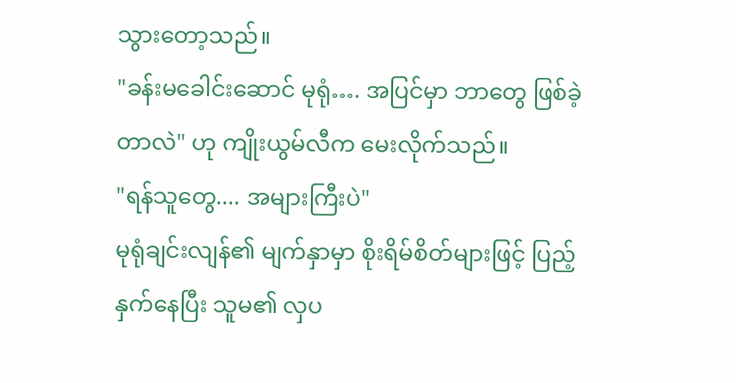သွားတော့သည်။
"ခန်းမခေါင်းဆောင် မုရုံ…. အပြင်မှာ ဘာတွေ ဖြစ်ခဲ့တာလဲ" ဟု ကျိုးယွမ်လီက မေးလိုက်သည်။
"ရန်သူတွေ.... အများကြီးပဲ"
မုရုံချင်းလျန်၏ မျက်နှာမှာ စိုးရိမ်စိတ်များဖြင့် ပြည့်နှက်နေပြီး သူမ၏ လှပ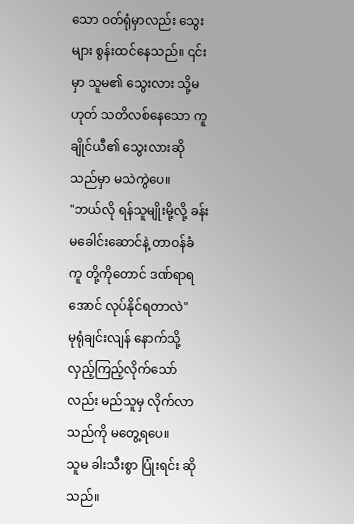သော ဝတ်ရုံမှာလည်း သွေးများ စွန်းထင်နေသည်။ ၎င်းမှာ သူမ၏ သွေးလား သို့မဟုတ် သတိလစ်နေသော ကူချိုင်ယီ၏ သွေးလားဆိုသည်မှာ မသဲကွဲပေ။
"ဘယ်လို ရန်သူမျိုးမို့လို့ ခန်းမခေါင်းဆောင်နဲ့ တာဝန်ခံ ကူ တို့ကိုတောင် ဒဏ်ရာရအောင် လုပ်နိုင်ရတာလဲ"
မုရုံချင်းလျန် နောက်သို့ လှည့်ကြည့်လိုက်သော်လည်း မည်သူမှ လိုက်လာသည်ကို မတွေ့ရပေ။
သူမ ခါးသီးစွာ ပြုံးရင်း ဆိုသည်။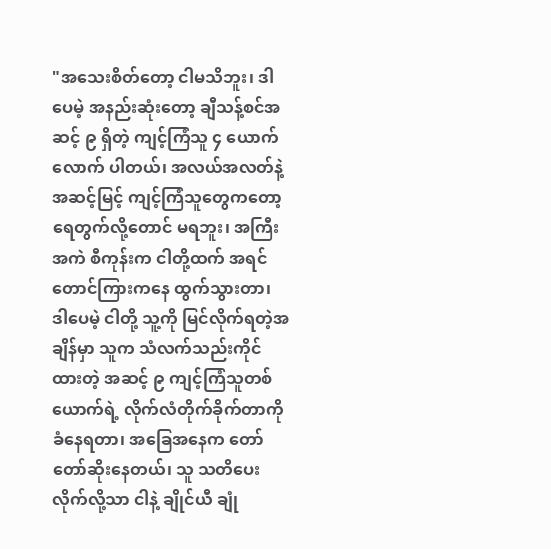"အသေးစိတ်တော့ ငါမသိဘူး၊ ဒါပေမဲ့ အနည်းဆုံးတော့ ချီသန့်စင်အဆင့် ၉ ရှိတဲ့ ကျင့်ကြံသူ ၄ ယောက်လောက် ပါတယ်၊ အလယ်အလတ်နဲ့ အဆင့်မြင့် ကျင့်ကြံသူတွေကတော့ ရေတွက်လို့တောင် မရဘူး၊ အကြီးအကဲ စီကုန်းက ငါတို့ထက် အရင် တောင်ကြားကနေ ထွက်သွားတာ၊ ဒါပေမဲ့ ငါတို့ သူ့ကို မြင်လိုက်ရတဲ့အချိန်မှာ သူက သံလက်သည်းကိုင်ထားတဲ့ အဆင့် ၉ ကျင့်ကြံသူတစ်ယောက်ရဲ့ လိုက်လံတိုက်ခိုက်တာကို ခံနေရတာ၊ အခြေအနေက တော်တော်ဆိုးနေတယ်၊ သူ သတိပေးလိုက်လို့သာ ငါနဲ့ ချိုင်ယီ ချုံ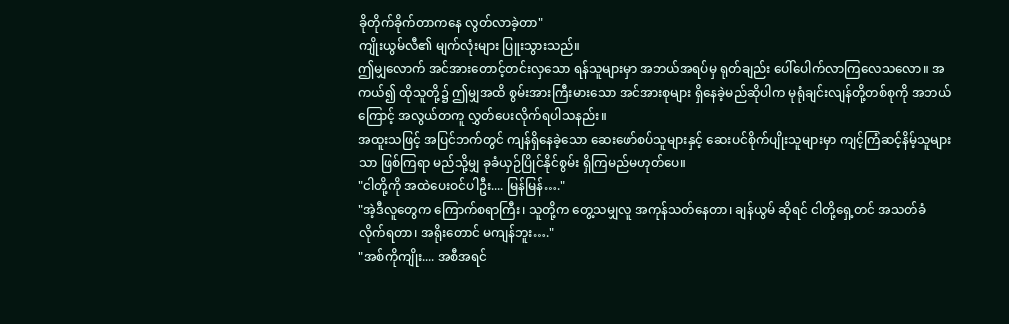ခိုတိုက်ခိုက်တာကနေ လွတ်လာခဲ့တာ"
ကျိုးယွမ်လီ၏ မျက်လုံးများ ပြူးသွားသည်။
ဤမျှလောက် အင်အားတောင့်တင်းလှသော ရန်သူများမှာ အဘယ်အရပ်မှ ရုတ်ချည်း ပေါ်ပေါက်လာကြလေသလော။ အကယ်၍ ထိုသူတို့၌ ဤမျှအထိ စွမ်းအားကြီးမားသော အင်အားစုများ ရှိနေခဲ့မည်ဆိုပါက မုရုံချင်းလျန်တို့တစ်စုကို အဘယ်ကြောင့် အလွယ်တကူ လွှတ်ပေးလိုက်ရပါသနည်း။
အထူးသဖြင့် အပြင်ဘက်တွင် ကျန်ရှိနေခဲ့သော ဆေးဖော်စပ်သူများနှင့် ဆေးပင်စိုက်ပျိုးသူများမှာ ကျင့်ကြံဆင့်နိမ့်သူများသာ ဖြစ်ကြရာ မည်သို့မျှ ခုခံယှဉ်ပြိုင်နိုင်စွမ်း ရှိကြမည်မဟုတ်ပေ။
"ငါတို့ကို အထဲပေးဝင်ပါဦး.... မြန်မြန်…."
"အဲ့ဒီလူတွေက ကြောက်စရာကြီး၊ သူတို့က တွေ့သမျှလူ အကုန်သတ်နေတာ၊ ချန်ယွမ် ဆိုရင် ငါတို့ရှေ့တင် အသတ်ခံလိုက်ရတာ၊ အရိုးတောင် မကျန်ဘူး…."
"အစ်ကိုကျိုး.... အစီအရင်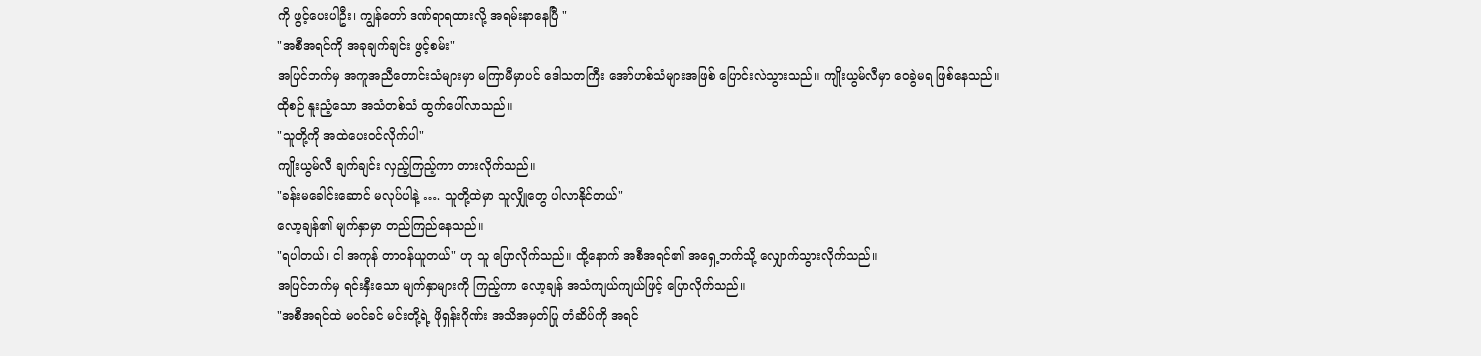ကို ဖွင့်ပေးပါဦး၊ ကျွန်တော် ဒဏ်ရာရထားလို့ အရမ်းနာနေပြီ "
"အစီအရင်ကို အခုချက်ချင်း ဖွင့်စမ်း"
အပြင်ဘက်မှ အကူအညီတောင်းသံများမှာ မကြာမီမှာပင် ဒေါသတကြီး အော်ဟစ်သံများအဖြစ် ပြောင်းလဲသွားသည်။ ကျိုးယွမ်လီမှာ ဝေခွဲမရ ဖြစ်နေသည်။
ထိုစဉ် နူးညံ့သော အသံတစ်သံ ထွက်ပေါ်လာသည်။
"သူတို့ကို အထဲပေးဝင်လိုက်ပါ"
ကျိုးယွမ်လီ ချက်ချင်း လှည့်ကြည့်ကာ တားလိုက်သည်။
"ခန်းမခေါင်းဆောင် မလုပ်ပါနဲ့ …. သူတို့ထဲမှာ သူလျှိုတွေ ပါလာနိုင်တယ်"
လော့ချန်၏ မျက်နှာမှာ တည်ကြည်နေသည်။
"ရပါတယ်၊ ငါ အကုန် တာဝန်ယူတယ်" ဟု သူ ပြောလိုက်သည်။ ထို့နောက် အစီအရင်၏ အရှေ့ဘက်သို့ လျှောက်သွားလိုက်သည်။
အပြင်ဘက်မှ ရင်းနှီးသော မျက်နှာများကို ကြည့်ကာ လော့ချန် အသံကျယ်ကျယ်ဖြင့် ပြောလိုက်သည်။
"အစီအရင်ထဲ မဝင်ခင် မင်းတို့ရဲ့ ဖိုရှန်းဂိုဏ်း အသိအမှတ်ပြု တံဆိပ်ကို အရင်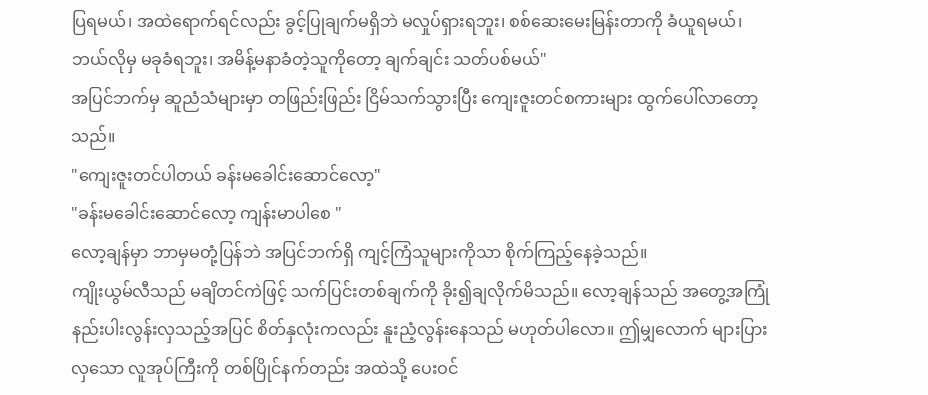ပြရမယ်၊ အထဲရောက်ရင်လည်း ခွင့်ပြုချက်မရှိဘဲ မလှုပ်ရှားရဘူး၊ စစ်ဆေးမေးမြန်းတာကို ခံယူရမယ်၊ ဘယ်လိုမှ မခုခံရဘူး၊ အမိန့်မနာခံတဲ့သူကိုတော့ ချက်ချင်း သတ်ပစ်မယ်"
အပြင်ဘက်မှ ဆူညံသံများမှာ တဖြည်းဖြည်း ငြိမ်သက်သွားပြီး ကျေးဇူးတင်စကားများ ထွက်ပေါ်လာတော့သည်။
"ကျေးဇူးတင်ပါတယ် ခန်းမခေါင်းဆောင်လော့"
"ခန်းမခေါင်းဆောင်လော့ ကျန်းမာပါစေ "
လော့ချန်မှာ ဘာမှမတုံ့ပြန်ဘဲ အပြင်ဘက်ရှိ ကျင့်ကြံသူများကိုသာ စိုက်ကြည့်နေခဲ့သည်။
ကျိုးယွမ်လီသည် မချိတင်ကဲဖြင့် သက်ပြင်းတစ်ချက်ကို ခိုး၍ချလိုက်မိသည်။ လော့ချန်သည် အတွေ့အကြုံ နည်းပါးလွန်းလှသည့်အပြင် စိတ်နှလုံးကလည်း နူးညံ့လွန်းနေသည် မဟုတ်ပါလော။ ဤမျှလောက် များပြားလှသော လူအုပ်ကြီးကို တစ်ပြိုင်နက်တည်း အထဲသို့ ပေးဝင်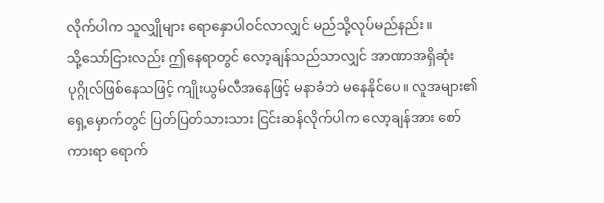လိုက်ပါက သူလျှိုများ ရောနှောပါဝင်လာလျှင် မည်သို့လုပ်မည်နည်း။
သို့သော်ငြားလည်း ဤနေရာတွင် လော့ချန်သည်သာလျှင် အာဏာအရှိဆုံး ပုဂ္ဂိုလ်ဖြစ်နေသဖြင့် ကျိုးယွမ်လီအနေဖြင့် မနာခံဘဲ မနေနိုင်ပေ။ လူအများ၏ ရှေ့မှောက်တွင် ပြတ်ပြတ်သားသား ငြင်းဆန်လိုက်ပါက လော့ချန်အား စော်ကားရာ ရောက်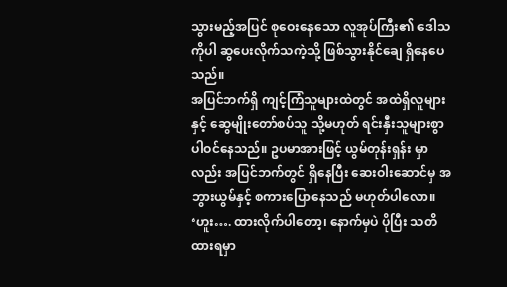သွားမည့်အပြင် စုဝေးနေသော လူအုပ်ကြီး၏ ဒေါသကိုပါ ဆွပေးလိုက်သကဲ့သို့ ဖြစ်သွားနိုင်ချေ ရှိနေပေသည်။
အပြင်ဘက်ရှိ ကျင့်ကြံသူများထဲတွင် အထဲရှိလူများနှင့် ဆွေမျိုးတော်စပ်သူ သို့မဟုတ် ရင်းနှီးသူများစွာ ပါဝင်နေသည်။ ဥပမာအားဖြင့် ယွမ်တုန်းရှန်း မှာလည်း အပြင်ဘက်တွင် ရှိနေပြီး ဆေးဝါးဆောင်မှ အဘွားယွမ်နှင့် စကားပြောနေသည် မဟုတ်ပါလော။
‘ဟူး…. ထားလိုက်ပါတော့၊ နောက်မှပဲ ပိုပြီး သတိထားရမှာ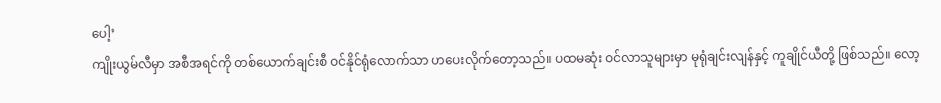ပေါ့’
ကျိုးယွမ်လီမှာ အစီအရင်ကို တစ်ယောက်ချင်းစီ ဝင်နိုင်ရုံလောက်သာ ဟပေးလိုက်တော့သည်။ ပထမဆုံး ဝင်လာသူများမှာ မုရုံချင်းလျန်နှင့် ကူချိုင်ယီတို့ ဖြစ်သည်။ လော့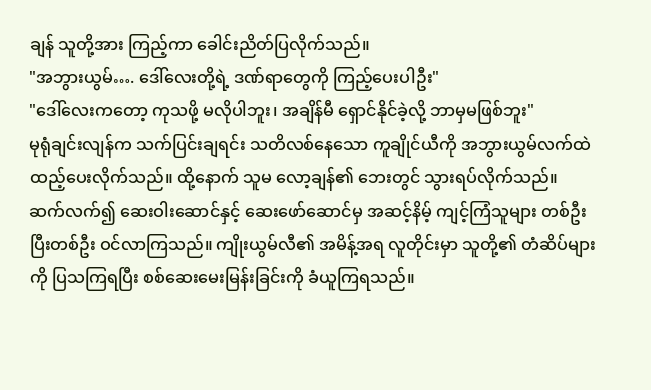ချန် သူတို့အား ကြည့်ကာ ခေါင်းညိတ်ပြလိုက်သည်။
"အဘွားယွမ်…. ဒေါ်လေးတို့ရဲ့ ဒဏ်ရာတွေကို ကြည့်ပေးပါဦး"
"ဒေါ်လေးကတော့ ကုသဖို့ မလိုပါဘူး၊ အချိန်မီ ရှောင်နိုင်ခဲ့လို့ ဘာမှမဖြစ်ဘူး"
မုရုံချင်းလျန်က သက်ပြင်းချရင်း သတိလစ်နေသော ကူချိုင်ယီကို အဘွားယွမ်လက်ထဲ ထည့်ပေးလိုက်သည်။ ထို့နောက် သူမ လော့ချန်၏ ဘေးတွင် သွားရပ်လိုက်သည်။
ဆက်လက်၍ ဆေးဝါးဆောင်နှင့် ဆေးဖော်ဆောင်မှ အဆင့်နိမ့် ကျင့်ကြံသူများ တစ်ဦးပြီးတစ်ဦး ဝင်လာကြသည်။ ကျိုးယွမ်လီ၏ အမိန့်အရ လူတိုင်းမှာ သူတို့၏ တံဆိပ်များကို ပြသကြရပြီး စစ်ဆေးမေးမြန်းခြင်းကို ခံယူကြရသည်။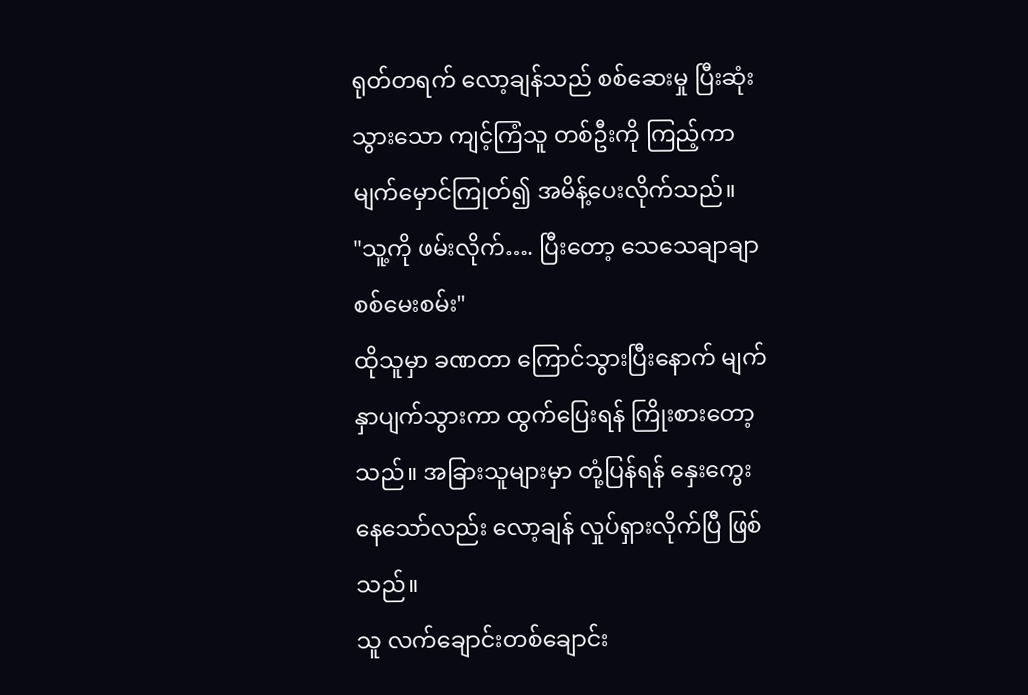ရုတ်တရက် လော့ချန်သည် စစ်ဆေးမှု ပြီးဆုံးသွားသော ကျင့်ကြံသူ တစ်ဦးကို ကြည့်ကာ မျက်မှောင်ကြုတ်၍ အမိန့်ပေးလိုက်သည်။
"သူ့ကို ဖမ်းလိုက်…. ပြီးတော့ သေသေချာချာ စစ်မေးစမ်း"
ထိုသူမှာ ခဏတာ ကြောင်သွားပြီးနောက် မျက်နှာပျက်သွားကာ ထွက်ပြေးရန် ကြိုးစားတော့သည်။ အခြားသူများမှာ တုံ့ပြန်ရန် နှေးကွေးနေသော်လည်း လော့ချန် လှုပ်ရှားလိုက်ပြီ ဖြစ်သည်။
သူ လက်ချောင်းတစ်ချောင်း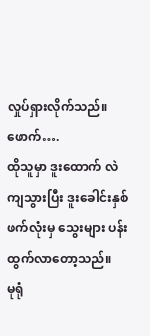လှုပ်ရှားလိုက်သည်။
ဖောက်….
ထိုသူမှာ ဒူးထောက် လဲကျသွားပြီး ဒူးခေါင်းနှစ်ဖက်လုံးမှ သွေးများ ပန်းထွက်လာတော့သည်။
မုရုံ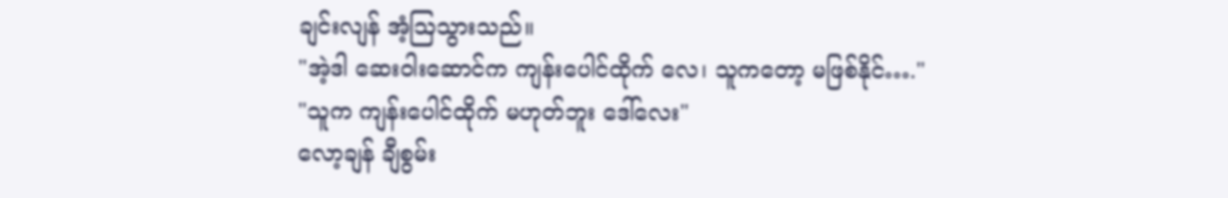ချင်းလျန် အံ့ဩသွားသည်။
"အဲ့ဒါ ဆေးဝါးဆောင်က ကျန်းပေါင်ထိုက် လေ၊ သူကတော့ မဖြစ်နိုင်…."
"သူက ကျန်းပေါင်ထိုက် မဟုတ်ဘူး ဒေါ်လေး"
လော့ချန် ချီစွမ်း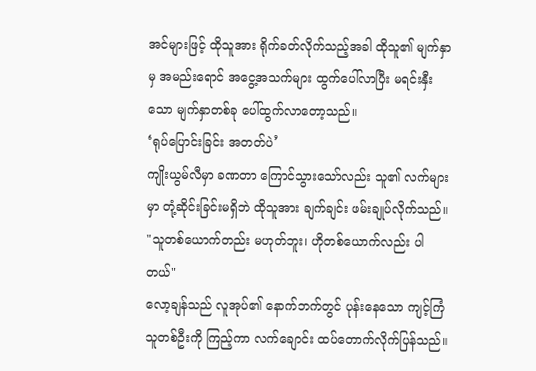အင်များဖြင့် ထိုသူအား ရိုက်ခတ်လိုက်သည့်အခါ ထိုသူ၏ မျက်နှာမှ အမည်းရောင် အငွေ့အသက်များ ထွက်ပေါ်လာပြီး မရင်းနှီးသော မျက်နှာတစ်ခု ပေါ်ထွက်လာတော့သည်။
‘ရုပ်ပြောင်းခြင်း အတတ်ပဲ’
ကျိုးယွမ်လီမှာ ခဏတာ ကြောင်သွားသော်လည်း သူ၏ လက်များမှာ တုံ့ဆိုင်းခြင်းမရှိဘဲ ထိုသူအား ချက်ချင်း ဖမ်းချုပ်လိုက်သည်။
"သူတစ်ယောက်တည်း မဟုတ်ဘူး၊ ဟိုတစ်ယောက်လည်း ပါတယ်"
လော့ချန်သည် လူအုပ်၏ နောက်ဘက်တွင် ပုန်းနေသော ကျင့်ကြံသူတစ်ဦးကို ကြည့်ကာ လက်ချောင်း ထပ်တောက်လိုက်ပြန်သည်။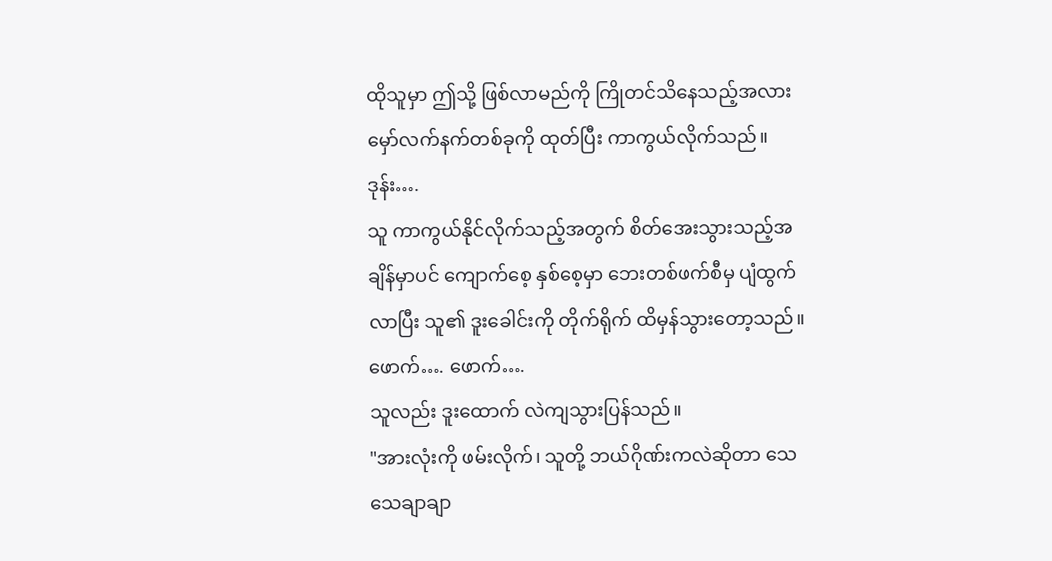ထိုသူမှာ ဤသို့ ဖြစ်လာမည်ကို ကြိုတင်သိနေသည့်အလား မှော်လက်နက်တစ်ခုကို ထုတ်ပြီး ကာကွယ်လိုက်သည်။
ဒုန်း….
သူ ကာကွယ်နိုင်လိုက်သည့်အတွက် စိတ်အေးသွားသည့်အချိန်မှာပင် ကျောက်စေ့ နှစ်စေ့မှာ ဘေးတစ်ဖက်စီမှ ပျံထွက်လာပြီး သူ၏ ဒူးခေါင်းကို တိုက်ရိုက် ထိမှန်သွားတော့သည်။
ဖောက်…. ဖောက်….
သူလည်း ဒူးထောက် လဲကျသွားပြန်သည်။
"အားလုံးကို ဖမ်းလိုက်၊ သူတို့ ဘယ်ဂိုဏ်းကလဲဆိုတာ သေသေချာချာ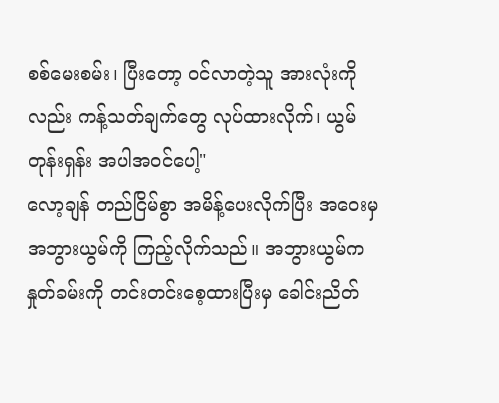စစ်မေးစမ်း၊ ပြီးတော့ ဝင်လာတဲ့သူ အားလုံးကိုလည်း ကန့်သတ်ချက်တွေ လုပ်ထားလိုက်၊ ယွမ်တုန်းရှန်း အပါအဝင်ပေါ့"
လော့ချန် တည်ငြိမ်စွာ အမိန့်ပေးလိုက်ပြီး အဝေးမှ အဘွားယွမ်ကို ကြည့်လိုက်သည်။ အဘွားယွမ်က နှုတ်ခမ်းကို တင်းတင်းစေ့ထားပြီးမှ ခေါင်းညိတ်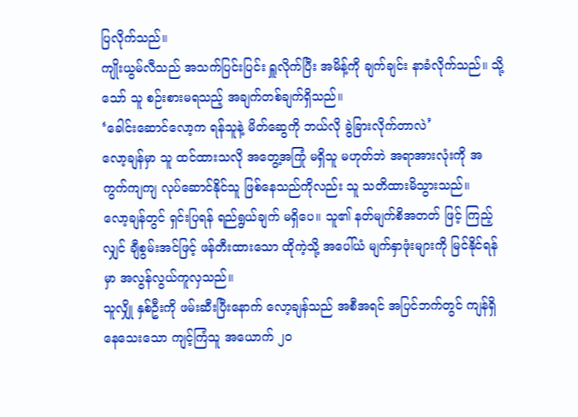ပြလိုက်သည်။
ကျိုးယွမ်လီသည် အသက်ပြင်းပြင်း ရှူလိုက်ပြီး အမိန့်ကို ချက်ချင်း နာခံလိုက်သည်။ သို့သော် သူ စဉ်းစားမရသည့် အချက်တစ်ချက်ရှိသည်။
‘ခေါင်းဆောင်လော့က ရန်သူနဲ့ မိတ်ဆွေကို ဘယ်လို ခွဲခြားလိုက်တာလဲ’
လော့ချန်မှာ သူ ထင်ထားသလို အတွေ့အကြုံ မရှိသူ မဟုတ်ဘဲ အရာအားလုံးကို အကွက်ကျကျ လုပ်ဆောင်နိုင်သူ ဖြစ်နေသည်ကိုလည်း သူ သတိထားမိသွားသည်။
လော့ချန်တွင် ရှင်းပြရန် ရည်ရွယ်ချက် မရှိပေ။ သူ၏ နတ်မျက်စိအတတ် ဖြင့် ကြည့်လျှင် ချီစွမ်းအင်ဖြင့် ဖန်တီးထားသော ထိုကဲ့သို့ အပေါ်ယံ မျက်နှာဖုံးများကို မြင်နိုင်ရန်မှာ အလွန်လွယ်ကူလှသည်။
သူလျှို နှစ်ဦးကို ဖမ်းဆီးပြီးနောက် လော့ချန်သည် အစီအရင် အပြင်ဘက်တွင် ကျန်ရှိနေသေးသော ကျင့်ကြံသူ အယောက် ၂၀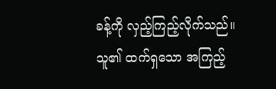ခန့်ကို လှည့်ကြည့်လိုက်သည်။ သူ၏ ထက်ရှသော အကြည့်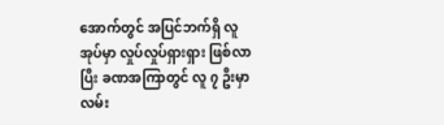အောက်တွင် အပြင်ဘက်ရှိ လူအုပ်မှာ လှုပ်လှုပ်ရှားရှား ဖြစ်လာပြီး ခဏအကြာတွင် လူ ၇ ဦးမှာ လမ်း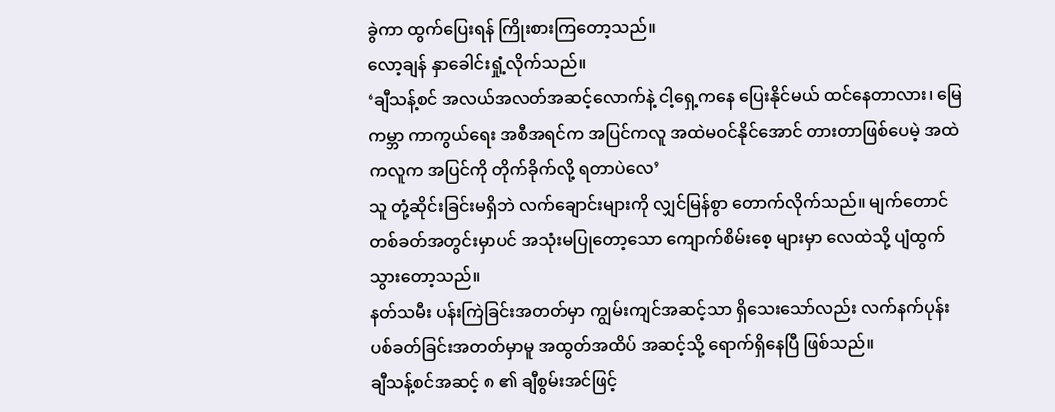ခွဲကာ ထွက်ပြေးရန် ကြိုးစားကြတော့သည်။
လော့ချန် နှာခေါင်းရှုံ့လိုက်သည်။
‘ချီသန့်စင် အလယ်အလတ်အဆင့်လောက်နဲ့ ငါ့ရှေ့ကနေ ပြေးနိုင်မယ် ထင်နေတာလား၊ မြေကမ္ဘာ ကာကွယ်ရေး အစီအရင်က အပြင်ကလူ အထဲမဝင်နိုင်အောင် တားတာဖြစ်ပေမဲ့ အထဲကလူက အပြင်ကို တိုက်ခိုက်လို့ ရတာပဲလေ’
သူ တုံ့ဆိုင်းခြင်းမရှိဘဲ လက်ချောင်းများကို လျှင်မြန်စွာ တောက်လိုက်သည်။ မျက်တောင်တစ်ခတ်အတွင်းမှာပင် အသုံးမပြုတော့သော ကျောက်စိမ်းစေ့ များမှာ လေထဲသို့ ပျံထွက်သွားတော့သည်။
နတ်သမီး ပန်းကြဲခြင်းအတတ်မှာ ကျွမ်းကျင်အဆင့်သာ ရှိသေးသော်လည်း လက်နက်ပုန်း ပစ်ခတ်ခြင်းအတတ်မှာမူ အထွတ်အထိပ် အဆင့်သို့ ရောက်ရှိနေပြီ ဖြစ်သည်။
ချီသန့်စင်အဆင့် ၈ ၏ ချီစွမ်းအင်ဖြင့်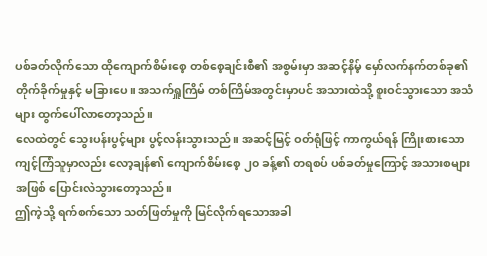ပစ်ခတ်လိုက်သော ထိုကျောက်စိမ်းစေ့ တစ်စေ့ချင်းစီ၏ အစွမ်းမှာ အဆင့်နိမ့် မှော်လက်နက်တစ်ခု၏ တိုက်ခိုက်မှုနှင့် မခြားပေ။ အသက်ရှူကြိမ် တစ်ကြိမ်အတွင်းမှာပင် အသားထဲသို့ စူးဝင်သွားသော အသံများ ထွက်ပေါ်လာတော့သည်။
လေထဲတွင် သွေးပန်းပွင့်များ ပွင့်လန်းသွားသည်။ အဆင့်မြင့် ဝတ်ရုံဖြင့် ကာကွယ်ရန် ကြိုးစားသော ကျင့်ကြံသူမှာလည်း လော့ချန်၏ ကျောက်စိမ်းစေ့ ၂၀ ခန့်၏ တရစပ် ပစ်ခတ်မှုကြောင့် အသားစများအဖြစ် ပြောင်းလဲသွားတော့သည်။
ဤကဲ့သို့ ရက်စက်သော သတ်ဖြတ်မှုကို မြင်လိုက်ရသောအခါ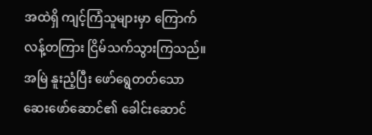အထဲရှိ ကျင့်ကြံသူများမှာ ကြောက်လန့်တကြား ငြိမ်သက်သွားကြသည်။ အမြဲ နူးညံ့ပြီး ဖော်ရွေတတ်သော ဆေးဖော်ဆောင်၏ ခေါင်းဆောင်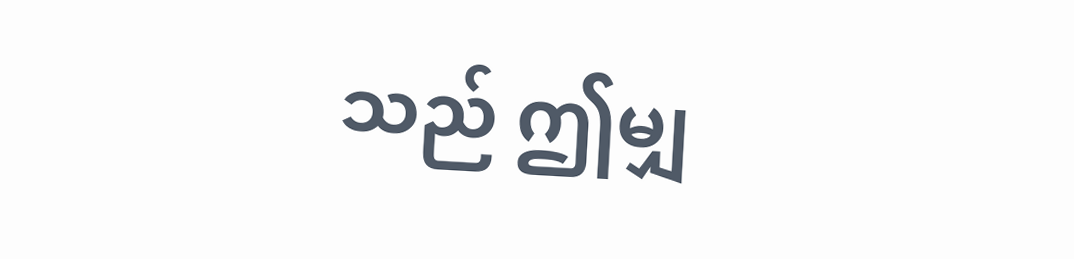သည် ဤမျှ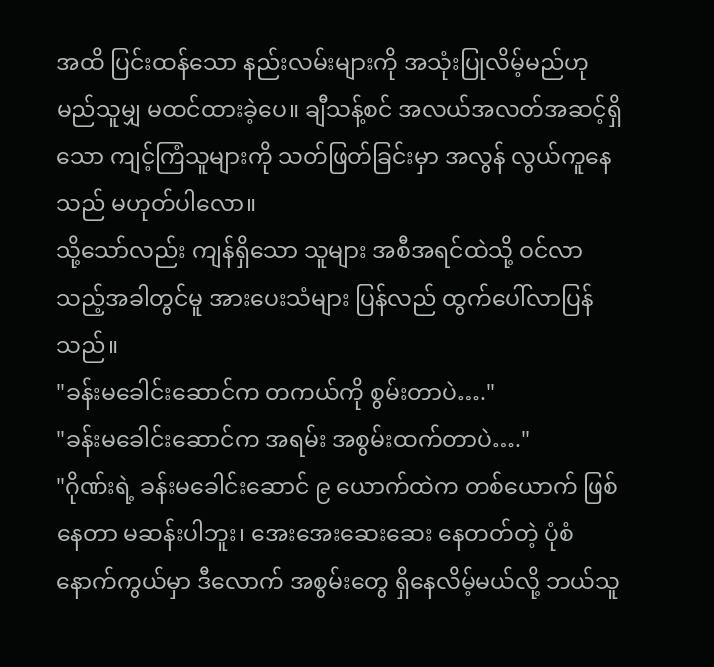အထိ ပြင်းထန်သော နည်းလမ်းများကို အသုံးပြုလိမ့်မည်ဟု မည်သူမျှ မထင်ထားခဲ့ပေ။ ချီသန့်စင် အလယ်အလတ်အဆင့်ရှိသော ကျင့်ကြံသူများကို သတ်ဖြတ်ခြင်းမှာ အလွန် လွယ်ကူနေသည် မဟုတ်ပါလော။
သို့သော်လည်း ကျန်ရှိသော သူများ အစီအရင်ထဲသို့ ဝင်လာသည့်အခါတွင်မူ အားပေးသံများ ပြန်လည် ထွက်ပေါ်လာပြန်သည်။
"ခန်းမခေါင်းဆောင်က တကယ်ကို စွမ်းတာပဲ…."
"ခန်းမခေါင်းဆောင်က အရမ်း အစွမ်းထက်တာပဲ…."
"ဂိုဏ်းရဲ့ ခန်းမခေါင်းဆောင် ၉ ယောက်ထဲက တစ်ယောက် ဖြစ်နေတာ မဆန်းပါဘူး၊ အေးအေးဆေးဆေး နေတတ်တဲ့ ပုံစံနောက်ကွယ်မှာ ဒီလောက် အစွမ်းတွေ ရှိနေလိမ့်မယ်လို့ ဘယ်သူ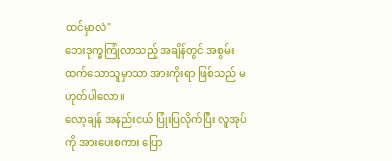ထင်မှာလဲ"
ဘေးဒုက္ခကြုံလာသည့် အချိန်တွင် အစွမ်းထက်သောသူမှာသာ အားကိုးရာ ဖြစ်သည် မဟုတ်ပါလော။
လော့ချန် အနည်းငယ် ပြုံးပြလိုက်ပြီး လူအုပ်ကို အားပေးစကား ပြော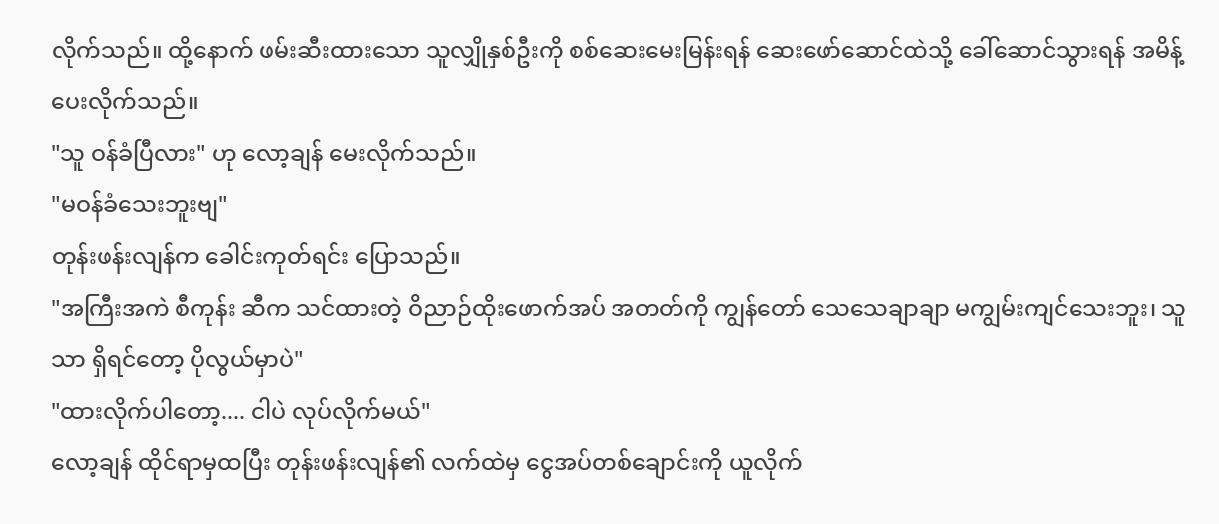လိုက်သည်။ ထို့နောက် ဖမ်းဆီးထားသော သူလျှိုနှစ်ဦးကို စစ်ဆေးမေးမြန်းရန် ဆေးဖော်ဆောင်ထဲသို့ ခေါ်ဆောင်သွားရန် အမိန့်ပေးလိုက်သည်။
"သူ ဝန်ခံပြီလား" ဟု လော့ချန် မေးလိုက်သည်။
"မဝန်ခံသေးဘူးဗျ"
တုန်းဖန်းလျန်က ခေါင်းကုတ်ရင်း ပြောသည်။
"အကြီးအကဲ စီကုန်း ဆီက သင်ထားတဲ့ ဝိညာဉ်ထိုးဖောက်အပ် အတတ်ကို ကျွန်တော် သေသေချာချာ မကျွမ်းကျင်သေးဘူး၊ သူသာ ရှိရင်တော့ ပိုလွယ်မှာပဲ"
"ထားလိုက်ပါတော့.... ငါပဲ လုပ်လိုက်မယ်"
လော့ချန် ထိုင်ရာမှထပြီး တုန်းဖန်းလျန်၏ လက်ထဲမှ ငွေအပ်တစ်ချောင်းကို ယူလိုက်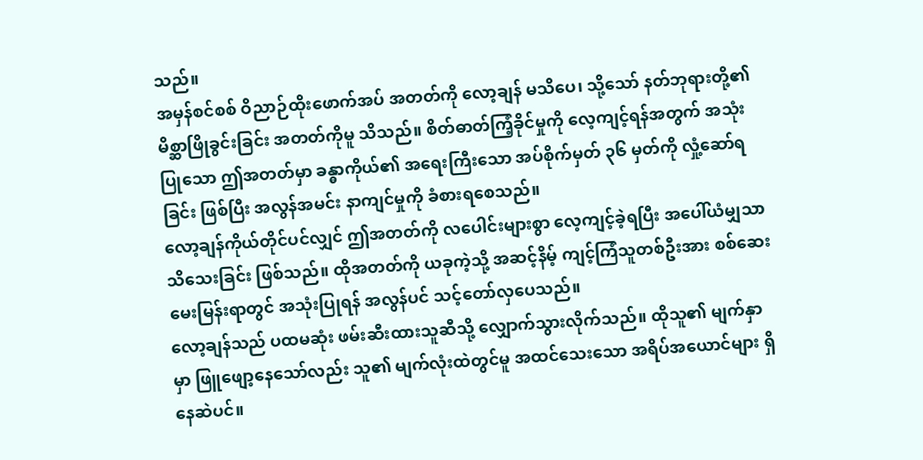သည်။
အမှန်စင်စစ် ဝိညာဉ်ထိုးဖောက်အပ် အတတ်ကို လော့ချန် မသိပေ၊ သို့သော် နတ်ဘုရားတို့၏ မိစ္ဆာဖြိုခွင်းခြင်း အတတ်ကိုမူ သိသည်။ စိတ်ဓာတ်ကြံ့ခိုင်မှုကို လေ့ကျင့်ရန်အတွက် အသုံးပြုသော ဤအတတ်မှာ ခန္ဓာကိုယ်၏ အရေးကြီးသော အပ်စိုက်မှတ် ၃၆ မှတ်ကို လှုံ့ဆော်ရခြင်း ဖြစ်ပြီး အလွန်အမင်း နာကျင်မှုကို ခံစားရစေသည်။
လော့ချန်ကိုယ်တိုင်ပင်လျှင် ဤအတတ်ကို လပေါင်းများစွာ လေ့ကျင့်ခဲ့ရပြီး အပေါ်ယံမျှသာ သိသေးခြင်း ဖြစ်သည်။ ထိုအတတ်ကို ယခုကဲ့သို့ အဆင့်နိမ့် ကျင့်ကြံသူတစ်ဦးအား စစ်ဆေးမေးမြန်းရာတွင် အသုံးပြုရန် အလွန်ပင် သင့်တော်လှပေသည်။
လော့ချန်သည် ပထမဆုံး ဖမ်းဆီးထားသူဆီသို့ လျှောက်သွားလိုက်သည်။ ထိုသူ၏ မျက်နှာမှာ ဖြူဖျော့နေသော်လည်း သူ၏ မျက်လုံးထဲတွင်မူ အထင်သေးသော အရိပ်အယောင်များ ရှိနေဆဲပင်။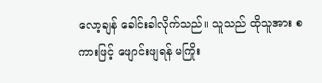လော့ချန် ခေါင်းခါလိုက်သည်။ သူသည် ထိုသူအား စကားဖြင့် ဖျောင်းဖျရန် မကြိုး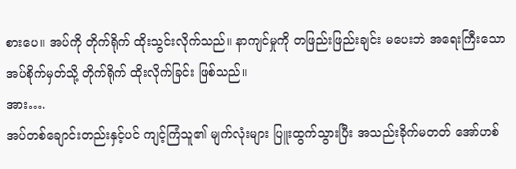စားပေ။ အပ်ကို တိုက်ရိုက် ထိုးသွင်းလိုက်သည်။ နာကျင်မှုကို တဖြည်းဖြည်းချင်း မပေးဘဲ အရေးကြီးသော အပ်စိုက်မှတ်သို့ တိုက်ရိုက် ထိုးလိုက်ခြင်း ဖြစ်သည်။
အား….
အပ်တစ်ချောင်းတည်းနှင့်ပင် ကျင့်ကြံသူ၏ မျက်လုံးများ ပြူးထွက်သွားပြီး အသည်းခိုက်မတတ် အော်ဟစ်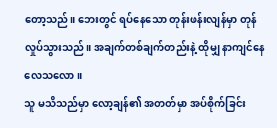တော့သည်။ ဘေးတွင် ရပ်နေသော တုန်းဖန်းလျန်မှာ တုန်လှုပ်သွားသည်။ အချက်တစ်ချက်တည်းနဲ့ ထိုမျှ နာကျင်နေလေသလော။
သူ မသိသည်မှာ လော့ချန်၏ အတတ်မှာ အပ်စိုက်ခြင်း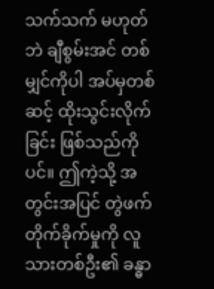သက်သက် မဟုတ်ဘဲ ချီစွမ်းအင် တစ်မျှင်ကိုပါ အပ်မှတစ်ဆင့် ထိုးသွင်းလိုက်ခြင်း ဖြစ်သည်ကိုပင်။ ဤကဲ့သို့ အတွင်းအပြင် တွဲဖက်တိုက်ခိုက်မှုကို လူသားတစ်ဦး၏ ခန္ဓာ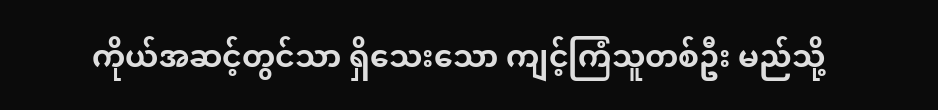ကိုယ်အဆင့်တွင်သာ ရှိသေးသော ကျင့်ကြံသူတစ်ဦး မည်သို့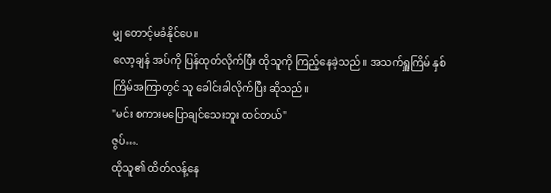မျှ တောင့်မခံနိုင်ပေ။
လော့ချန် အပ်ကို ပြန်ထုတ်လိုက်ပြီး ထိုသူကို ကြည့်နေခဲ့သည်။ အသက်ရှူကြိမ် နှစ်ကြိမ်အကြာတွင် သူ ခေါင်းခါလိုက်ပြီး ဆိုသည်။
"မင်း စကားမပြောချင်သေးဘူး ထင်တယ်"
ဇွပ်….
ထိုသူ၏ ထိတ်လန့်နေ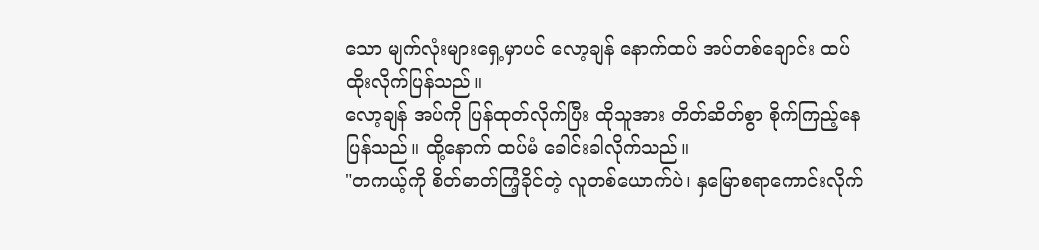သော မျက်လုံးများရှေ့မှာပင် လော့ချန် နောက်ထပ် အပ်တစ်ချောင်း ထပ်ထိုးလိုက်ပြန်သည်။
လော့ချန် အပ်ကို ပြန်ထုတ်လိုက်ပြီး ထိုသူအား တိတ်ဆိတ်စွာ စိုက်ကြည့်နေပြန်သည်။ ထို့နောက် ထပ်မံ ခေါင်းခါလိုက်သည်။
"တကယ့်ကို စိတ်ဓာတ်ကြံ့ခိုင်တဲ့ လူတစ်ယောက်ပဲ၊ နှမြောစရာကောင်းလိုက်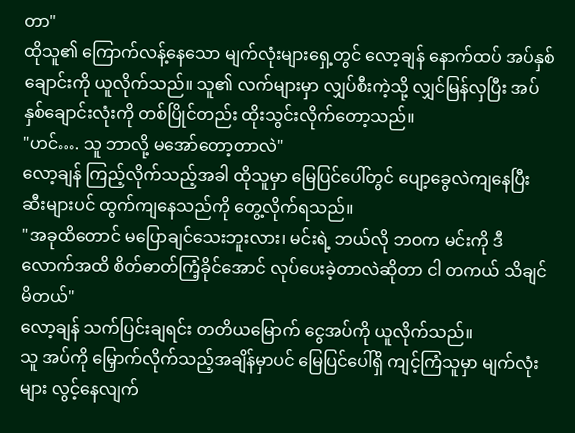တာ"
ထိုသူ၏ ကြောက်လန့်နေသော မျက်လုံးများရှေ့တွင် လော့ချန် နောက်ထပ် အပ်နှစ်ချောင်းကို ယူလိုက်သည်။ သူ၏ လက်များမှာ လျှပ်စီးကဲ့သို့ လျှင်မြန်လှပြီး အပ်နှစ်ချောင်းလုံးကို တစ်ပြိုင်တည်း ထိုးသွင်းလိုက်တော့သည်။
"ဟင်…. သူ ဘာလို့ မအော်တော့တာလဲ"
လော့ချန် ကြည့်လိုက်သည့်အခါ ထိုသူမှာ မြေပြင်ပေါ်တွင် ပျော့ခွေလဲကျနေပြီး ဆီးများပင် ထွက်ကျနေသည်ကို တွေ့လိုက်ရသည်။
"အခုထိတောင် မပြောချင်သေးဘူးလား၊ မင်းရဲ့ ဘယ်လို ဘဝက မင်းကို ဒီလောက်အထိ စိတ်ဓာတ်ကြံ့ခိုင်အောင် လုပ်ပေးခဲ့တာလဲဆိုတာ ငါ တကယ် သိချင်မိတယ်"
လော့ချန် သက်ပြင်းချရင်း တတိယမြောက် ငွေအပ်ကို ယူလိုက်သည်။
သူ အပ်ကို မြှောက်လိုက်သည့်အချိန်မှာပင် မြေပြင်ပေါ်ရှိ ကျင့်ကြံသူမှာ မျက်လုံးများ လွင့်နေလျက်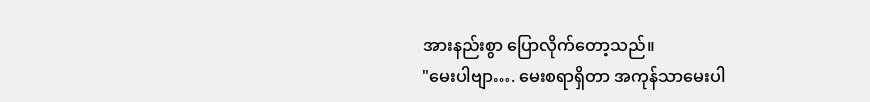အားနည်းစွာ ပြောလိုက်တော့သည်။
"မေးပါဗျာ…. မေးစရာရှိတာ အကုန်သာမေးပါ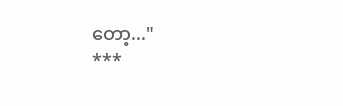တော့..."
***